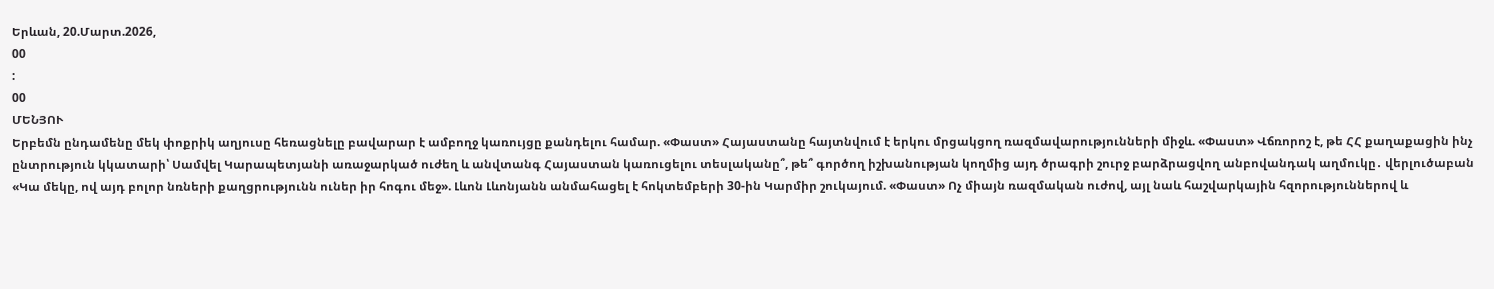Երևան, 20.Մարտ.2026,
00
:
00
ՄԵՆՅՈՒ
Երբեմն ընդամենը մեկ փոքրիկ աղյուսը հեռացնելը բավարար է ամբողջ կառույցը քանդելու համար. «Փաստ» Հայաստանը հայտնվում է երկու մրցակցող ռազմավարությունների միջև. «Փաստ» Վճռորոշ է, թե ՀՀ քաղաքացին ինչ ընտրություն կկատարի՝ Սամվել Կարապետյանի առաջարկած ուժեղ և անվտանգ Հայաստան կառուցելու տեսլականը՞, թե՞ գործող իշխանության կողմից այդ ծրագրի շուրջ բարձրացվող անբովանդակ աղմուկը․ վերլուծաբան «Կա մեկը, ով այդ բոլոր նռների քաղցրությունն ուներ իր հոգու մեջ». Լևոն Լևոնյանն անմահացել է հոկտեմբերի 30-ին Կարմիր շուկայում. «Փաստ» Ոչ միայն ռազմական ուժով, այլ նաև հաշվարկային հզորություններով և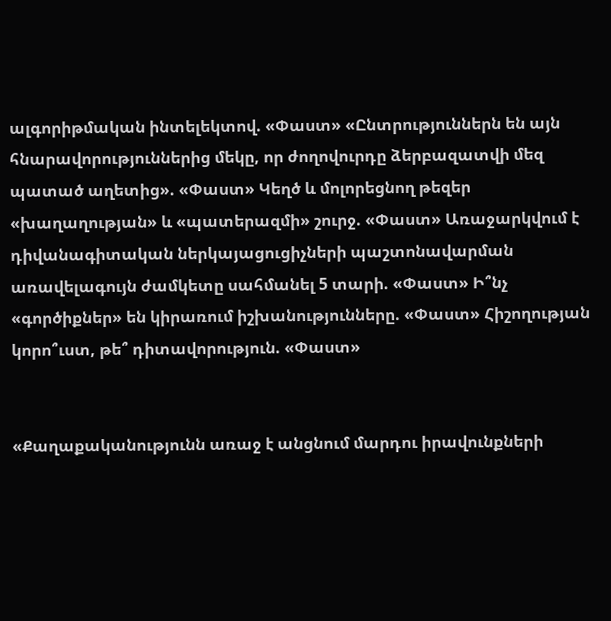ալգորիթմական ինտելեկտով. «Փաստ» «Ընտրություններն են այն հնարավորություններից մեկը, որ ժողովուրդը ձերբազատվի մեզ պատած աղետից». «Փաստ» Կեղծ և մոլորեցնող թեզեր «խաղաղության» և «պատերազմի» շուրջ. «Փաստ» Առաջարկվում է դիվանագիտական ներկայացուցիչների պաշտոնավարման առավելագույն ժամկետը սահմանել 5 տարի. «Փաստ» Ի՞նչ «գործիքներ» են կիրառում իշխանությունները. «Փաստ» Հիշողության կորո՞ւստ, թե՞ դիտավորություն. «Փաստ»


«Քաղաքականությունն առաջ է անցնում մարդու իրավունքների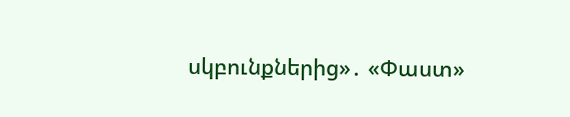սկբունքներից»․ «Փաստ»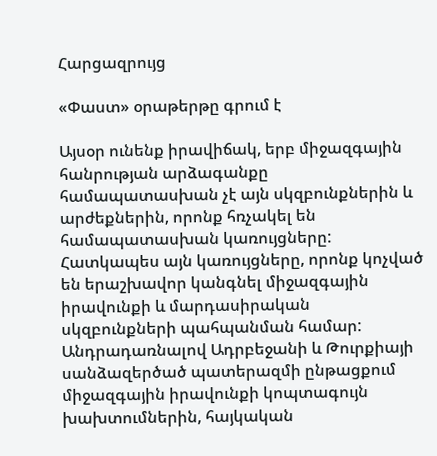Հարցազրույց

«Փաստ» օրաթերթը գրում է

Այսօր ունենք իրավիճակ, երբ միջազգային հանրության արձագանքը համապատասխան չէ այն սկզբունքներին և արժեքներին, որոնք հռչակել են համապատասխան կառույցները: Հատկապես այն կառույցները, որոնք կոչված են երաշխավոր կանգնել միջազգային իրավունքի և մարդասիրական սկզբունքների պահպանման համար: Անդրադառնալով Ադրբեջանի և Թուրքիայի սանձազերծած պատերազմի ընթացքում միջազգային իրավունքի կոպտագույն խախտումներին, հայկական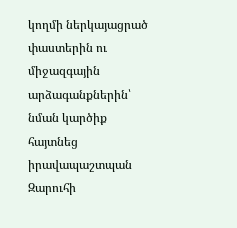կողմի ներկայացրած փաստերին ու միջազգային արձագանքներին՝ նման կարծիք հայտնեց իրավապաշտպան Զարուհի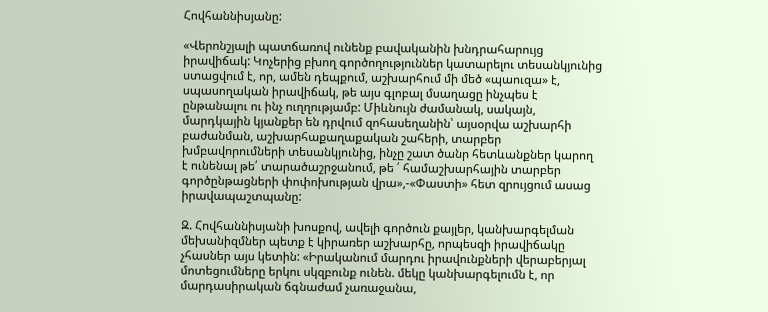Հովհաննիսյանը:

«Վերոնշյալի պատճառով ունենք բավականին խնդրահարույց իրավիճակ: Կոչերից բխող գործողություններ կատարելու տեսանկյունից ստացվում է, որ, ամեն դեպքում, աշխարհում մի մեծ «պաուզա» է, սպասողական իրավիճակ, թե այս գլոբալ մսաղացը ինչպես է ընթանալու ու ինչ ուղղությամբ: Միևնույն ժամանակ, սակայն, մարդկային կյանքեր են դրվում զոհասեղանին՝ այսօրվա աշխարհի բաժանման, աշխարհաքաղաքական շահերի, տարբեր խմբավորումների տեսանկյունից, ինչը շատ ծանր հետևանքներ կարող է ունենալ թե՛ տարածաշրջանում, թե ՛ համաշխարհային տարբեր գործընթացների փոփոխության վրա»,-«Փաստի» հետ զրույցում ասաց իրավապաշտպանը:

Զ. Հովհաննիսյանի խոսքով, ավելի գործուն քայլեր, կանխարգելման մեխանիզմներ պետք է կիրառեր աշխարհը, որպեսզի իրավիճակը չհասներ այս կետին: «Իրականում մարդու իրավունքների վերաբերյալ մոտեցումները երկու սկզբունք ունեն. մեկը կանխարգելումն է, որ մարդասիրական ճգնաժամ չառաջանա,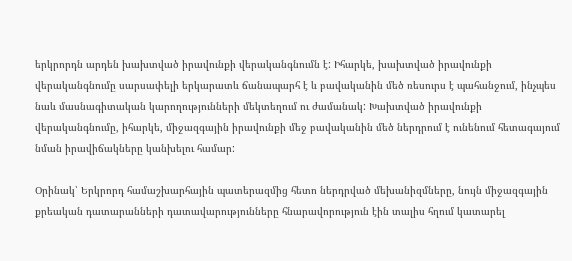երկրորդն արդեն խախտված իրավունքի վերականգնումն է: Իհարկե, խախտված իրավունքի վերականգնումը սարսափելի երկարատև ճանապարհ է և բավականին մեծ ռեսուրս է պահանջում, ինչպես նաև մասնագիտական կարողությունների մեկտեղում ու ժամանակ: Խախտված իրավունքի վերականգնումը, իհարկե, միջազգային իրավունքի մեջ բավականին մեծ ներդրում է ունենում հետագայում նման իրավիճակները կանխելու համար:

Օրինակ՝ Երկրորդ համաշխարհային պատերազմից հետո ներդրված մեխանիզմները, նույն միջազգային քրեական դատարանների դատավարությունները հնարավորություն էին տալիս հղում կատարել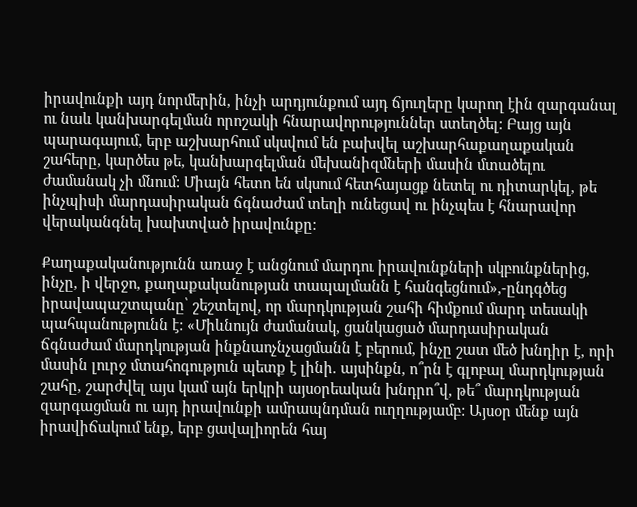իրավունքի այդ նորմերին, ինչի արդյունքում այդ ճյուղերը կարող էին զարգանալ ու նաև կանխարգելման որոշակի հնարավորություններ ստեղծել: Բայց այն պարագայում, երբ աշխարհում սկսվում են բախվել աշխարհաքաղաքական շահերը, կարծես թե, կանխարգելման մեխանիզմների մասին մտածելու ժամանակ չի մնում: Միայն հետո են սկսում հետհայացք նետել ու դիտարկել, թե ինչպիսի մարդասիրական ճգնաժամ տեղի ունեցավ ու ինչպես է հնարավոր վերականգնել խախտված իրավունքը:

Քաղաքականությունն առաջ է անցնում մարդու իրավունքների սկբունքներից, ինչը, ի վերջո, քաղաքականության տապալմանն է հանգեցնում»,-ընդգծեց իրավապաշտպանը՝ շեշտելով, որ մարդկության շահի հիմքում մարդ տեսակի պահպանությունն է: «Միևնույն ժամանակ, ցանկացած մարդասիրական ճգնաժամ մարդկության ինքնաոչնչացմանն է բերում, ինչը շատ մեծ խնդիր է, որի մասին լուրջ մտահոգություն պետք է լինի. այսինքն, ո՞րն է գլոբալ մարդկության շահը, շարժվել այս կամ այն երկրի այսօրեական խնդրո՞վ, թե՞ մարդկության զարգացման ու այդ իրավունքի ամրապնդման ուղղությամբ: Այսօր մենք այն իրավիճակում ենք, երբ ցավալիորեն հայ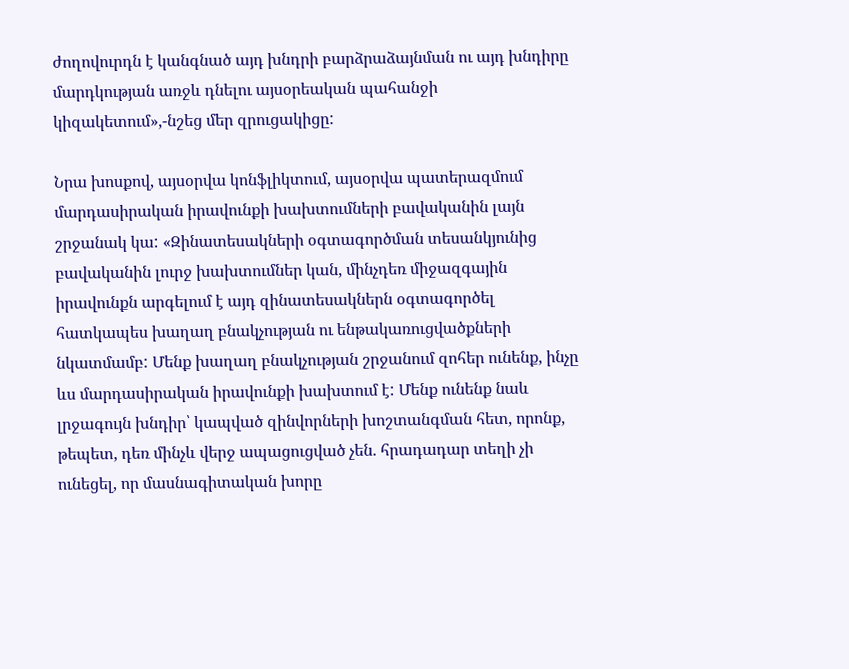ժողովուրդն է կանգնած այդ խնդրի բարձրաձայնման ու այդ խնդիրը մարդկության առջև դնելու այսօրեական պահանջի կիզակետում»,-նշեց մեր զրուցակիցը:

Նրա խոսքով, այսօրվա կոնֆլիկտում, այսօրվա պատերազմում մարդասիրական իրավունքի խախտումների բավականին լայն շրջանակ կա: «Զինատեսակների օգտագործման տեսանկյունից բավականին լուրջ խախտումներ կան, մինչդեռ միջազգային իրավունքն արգելում է այդ զինատեսակներն օգտագործել հատկապես խաղաղ բնակչության ու ենթակառուցվածքների նկատմամբ: Մենք խաղաղ բնակչության շրջանում զոհեր ունենք, ինչը ևս մարդասիրական իրավունքի խախտում է: Մենք ունենք նաև լրջագույն խնդիր՝ կապված զինվորների խոշտանգման հետ, որոնք, թեպետ, դեռ մինչև վերջ ապացուցված չեն. հրադադար տեղի չի ունեցել, որ մասնագիտական խորը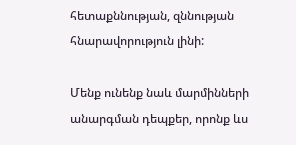հետաքննության, զննության հնարավորություն լինի:

Մենք ունենք նաև մարմինների անարգման դեպքեր, որոնք ևս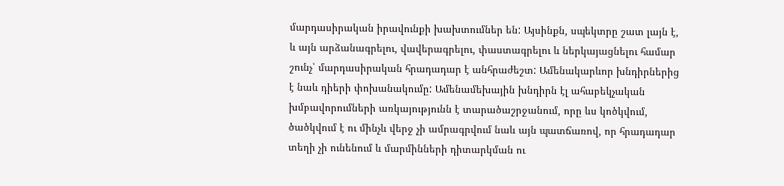մարդասիրական իրավունքի խախտումներ են: Այսինքն, սպեկտրը շատ լայն է, և այն արձանագրելու, վավերագրելու, փաստագրելու և ներկայացնելու համար շունչ՝ մարդասիրական հրադադար է անհրաժեշտ: Ամենակարևոր խնդիրներից է նաև դիերի փոխանակումը: Ամենամեխային խնդիրն էլ ահաբեկչական խմբավորումների առկայությունն է տարածաշրջանում, որը ևս կոծկվում, ծածկվում է ու մինչև վերջ չի ամրագրվում նաև այն պատճառով, որ հրադադար տեղի չի ունենում և մարմինների դիտարկման ու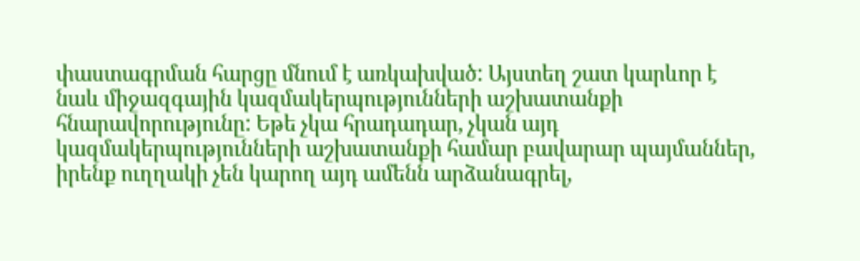փաստագրման հարցը մնում է առկախված: Այստեղ շատ կարևոր է նաև միջազգային կազմակերպությունների աշխատանքի հնարավորությունը: Եթե չկա հրադադար, չկան այդ կազմակերպությունների աշխատանքի համար բավարար պայմաններ, իրենք ուղղակի չեն կարող այդ ամենն արձանագրել,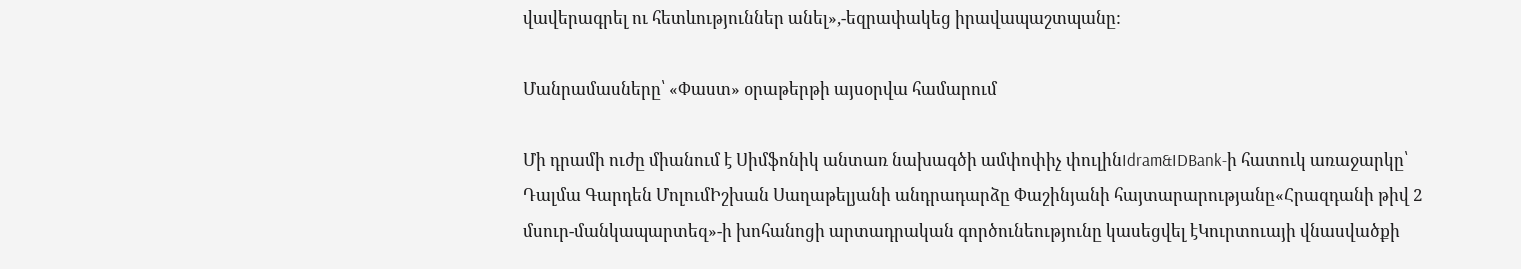վավերագրել ու հետևություններ անել»,-եզրափակեց իրավապաշտպանը:

Մանրամասները՝ «Փաստ» օրաթերթի այսօրվա համարում

Մի դրամի ուժը միանում է Սիմֆոնիկ անտառ նախագծի ամփոփիչ փուլինIdram&IDBank-ի հատուկ առաջարկը՝ Դալմա Գարդեն ՄոլումԻշխան Սաղաթելյանի անդրադարձը Փաշինյանի հայտարարությանը«Հրազդանի թիվ 2 մսուր-մանկապարտեզ»-ի խոհանոցի արտադրական գործունեությունը կասեցվել էԿուրտուայի վնասվածքի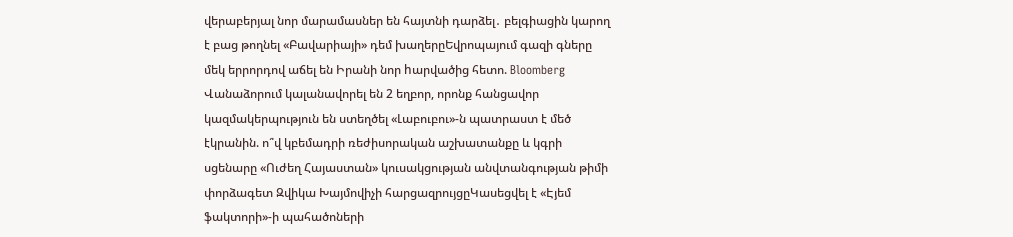վերաբերյալ նոր մարամասներ են հայտնի դարձել․ բելգիացին կարող է բաց թողնել «Բավարիայի» դեմ խաղերըԵվրոպայում գազի գները մեկ երրորդով աճել են Իրանի նոր hարվածից հետո. Bloomberg Վանաձորում կալանավորել են 2 եղբոր, որոնք հանցավոր կազմակերպություն են ստեղծել «Լաբուբու»-ն պատրաստ է մեծ էկրանին. ո՞վ կբեմադրի ռեժիսորական աշխատանքը և կգրի սցենարը «Ուժեղ Հայաստան» կուսակցության անվտանգության թիմի փորձագետ Զվիկա Խայմովիչի հարցազրույցըԿասեցվել է «Էյեմ ֆակտորի»-ի պահածոների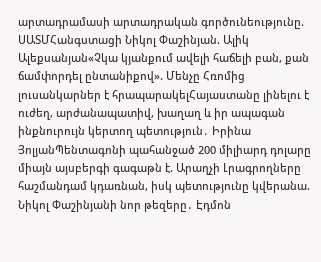արտադրամասի արտադրական գործունեությունը. ՍԱՏՄՀանգստացի Նիկոլ Փաշինյան. Ալիկ Ալեքսանյան«Չկա կյանքում ավելի հաճելի բան, քան ճամփորդել ընտանիքով». Մենչը Հռոմից լուսանկարներ է հրապարակելՀայաստանը լինելու է ուժեղ, արժանապատիվ, խաղաղ և իր ապագան ինքնուրույն կերտող պետություն․ Իրինա ՅոլյանՊենտագոնի պահանջած 200 միլիարդ դոլարը միայն այսբերգի գագաթն է. Արաղչի Լրագրողները հաշմանդամ կդառնան, իսկ պետությունը կվերանա. Նիկոլ Փաշինյանի նոր թեզերը․ Էդմոն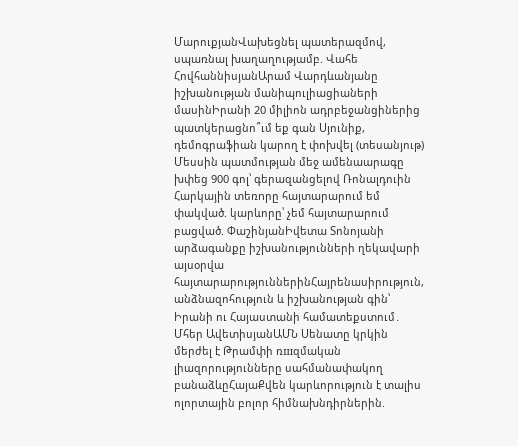ՄարուքյանՎախեցնել պատերազմով, սպառնալ խաղաղությամբ. Վահե ՀովհաննիսյանԱրամ Վարդևանյանը իշխանության մանիպուլիացիաների մասինԻրանի 20 միլիոն ադրբեջանցիներից պատկերացնո՞ւմ եք գան Սյունիք, դեմոգրաֆիան կարող է փոխվել (տեսանյութ) Մեսսին պատմության մեջ ամենաարագը խփեց 900 գոլ՝ գերազանցելով Ռոնալդուին Հարկային տեռnրը հայտարարում եմ փակված. կարևորը՝ չեմ հայտարարում բացված. ՓաշինյանԻվետա Տոնոյանի արձագանքը իշխանությունների ղեկավարի այսօրվա հայտարարություններինՀայրենասիրություն, անձնազոհություն և իշխանության գին՝ Իրանի ու Հայաստանի համատեքստում․ Մհեր ԱվետիսյանԱՄՆ Սենատը կրկին մերժել է Թրամփի ռшզմական լիազորությունները սահմանափակող բանաձևըՀայաՔվեն կարևորություն է տալիս ոլորտային բոլոր հիմնախնդիրներին.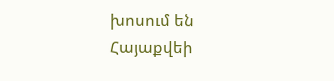խոսում են Հայաքվեի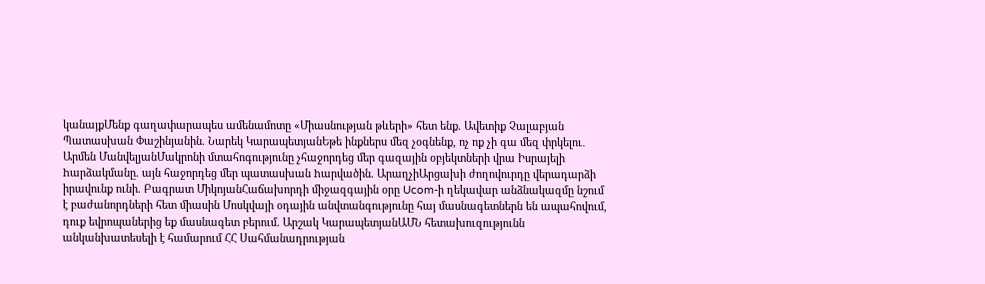կանայքՄենք գաղափարապես ամենամոտը «Միասնության թևերի» հետ ենք. Ավետիք Չալաբյան Պատասխան Փաշինյանին. Նարեկ ԿարապետյանԵթե ինքներս մեզ չօգնենք, ոչ ոք չի գա մեզ փրկելու․ Արմեն ՄանվելյանՄակրոնի մտահոգությունը չհաջորդեց մեր գազային օբյեկտների վրա Իսրայելի hարձակմանը. այն հաջորդեց մեր պատասխան hարվածին. ԱրաղչիԱրցախի ժողովուրդը վերադարձի իրավունք ունի. Բագրատ ՄիկոյանՀաճախորդի միջազգային օրը Ucom-ի ղեկավար անձնակազմը նշում է բաժանորդների հետ միասին Մոսկվայի օդային անվտանգությունը հայ մասնագետներն են ապահովում, դուք եվրոպաներից եք մասնագետ բերում. Արշակ ԿարապետյանԱՄՆ հետախուզությունն անկանխատեսելի է համարում ՀՀ Սահմանադրության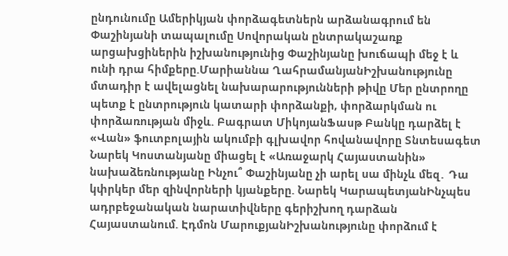ընդունումը Ամերիկյան փորձագետներն արձանագրում են Փաշինյանի տապալումը Սովորական ընտրակաշառք արցախցիներին իշխանությունից Փաշինյանը խուճապի մեջ է և ունի դրա հիմքերը.Մարիաննա ՂահրամանյանԻշխանությունը մտադիր է ավելացնել նախարարությունների թիվը Մեր ընտրողը պետք է ընտրություն կատարի փորձանքի, փորձարկման ու փորձառության միջև. Բագրատ ՄիկոյանՖասթ Բանկը դարձել է «Վան» ֆուտբոլային ակումբի գլխավոր հովանավորը Տնտեսագետ Նարեկ Կոստանյանը միացել է «Առաջարկ Հայաստանին» նախաձեռնությանը Ինչու՞ Փաշինյանը չի արել սա մինչև մեզ․ Դա կփրկեր մեր զինվորների կյանքերը. Նարեկ ԿարապետյանԻնչպես ադրբեջանական նարատիվները գերիշխող դարձան Հայաստանում. Էդմոն ՄարուքյանԻշխանությունը փորձում է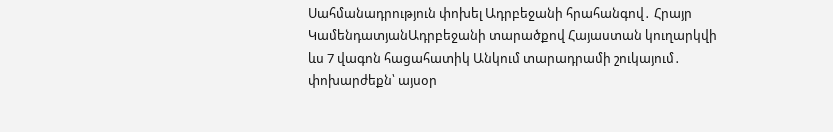Սահմանադրություն փոխել Ադրբեջանի հրահանգով․ Հրայր ԿամենդատյանԱդրբեջանի տարածքով Հայաստան կուղարկվի ևս 7 վագոն հացահատիկ Անկում տարադրամի շուկայում․ փոխարժեքն՝ այսօր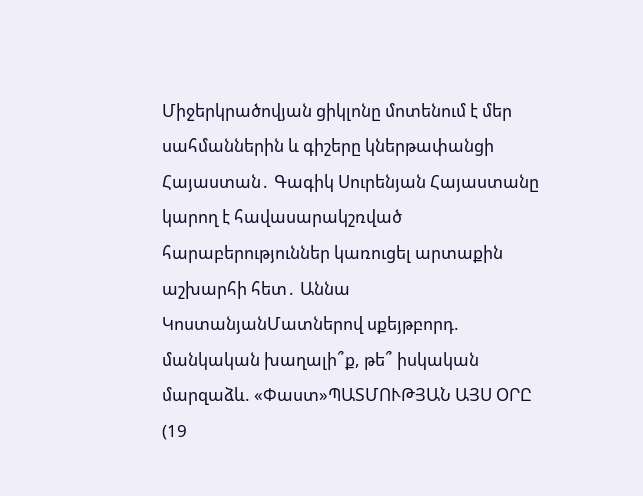Միջերկրածովյան ցիկլոնը մոտենում է մեր սահմաններին և գիշերը կներթափանցի Հայաստան․ Գագիկ Սուրենյան Հայաստանը կարող է հավասարակշռված հարաբերություններ կառուցել արտաքին աշխարհի հետ․ Աննա ԿոստանյանՄատներով սքեյթբորդ. մանկական խաղալի՞ք, թե՞ իսկական մարզաձև. «Փաստ»ՊԱՏՄՈՒԹՅԱՆ ԱՅՍ ՕՐԸ (19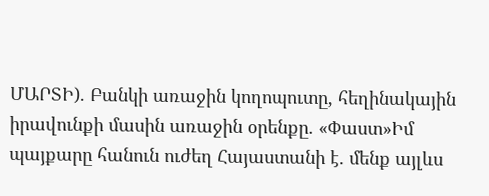ՄԱՐՏԻ). Բանկի առաջին կողոպուտը, հեղինակային իրավունքի մասին առաջին օրենքը. «Փաստ»Իմ պայքարը հանուն ուժեղ Հայաստանի է. մենք այլևս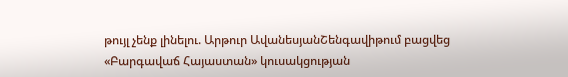թույլ չենք լինելու. Արթուր ԱվանեսյանՇենգավիթում բացվեց «Բարգավաճ Հայաստան» կուսակցության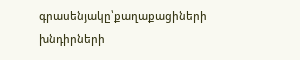գրասենյակը՝քաղաքացիների խնդիրների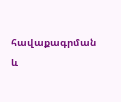հավաքագրման և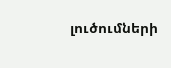լուծումների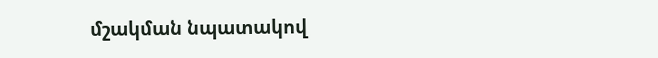մշակման նպատակով